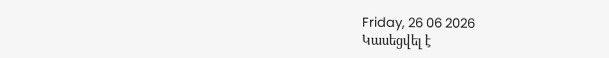Friday, 26 06 2026
Կասեցվել է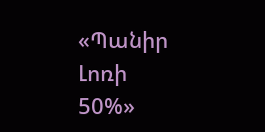«Պանիր Լոռի 50%»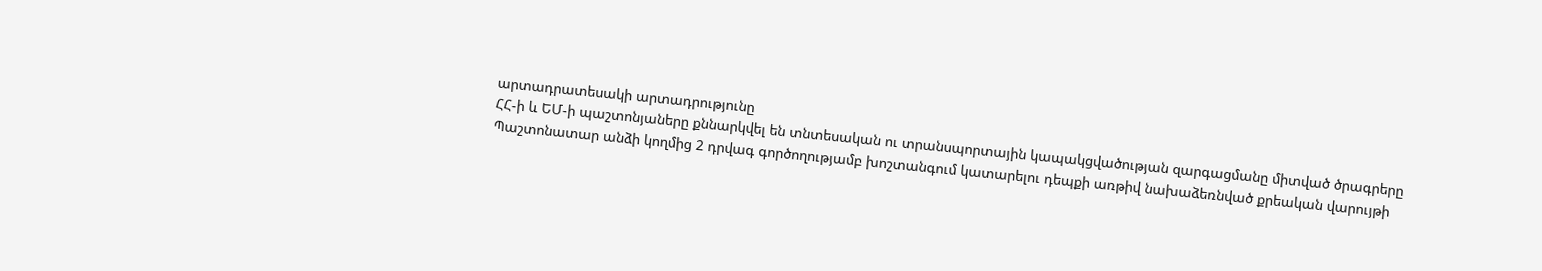արտադրատեսակի արտադրությունը
ՀՀ-ի և ԵՄ-ի պաշտոնյաները քննարկվել են տնտեսական ու տրանսպորտային կապակցվածության զարգացմանը միտված ծրագրերը
Պաշտոնատար անձի կողմից 2 դրվագ գործողությամբ խոշտանգում կատարելու դեպքի առթիվ նախաձեռնված քրեական վարույթի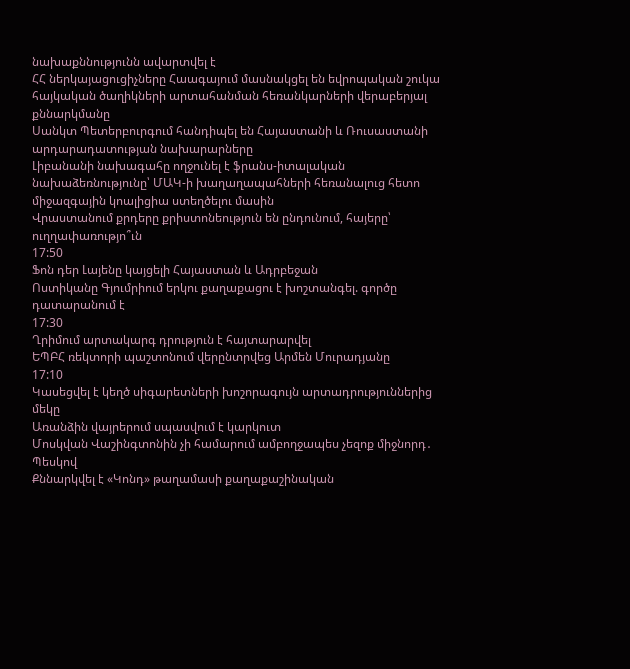նախաքննությունն ավարտվել է
ՀՀ ներկայացուցիչները Հաագայում մասնակցել են եվրոպական շուկա հայկական ծաղիկների արտահանման հեռանկարների վերաբերյալ քննարկմանը
Սանկտ Պետերբուրգում հանդիպել են Հայաստանի և Ռուսաստանի արդարադատության նախարարները
Լիբանանի նախագահը ողջունել է ֆրանս-իտալական նախաձեռնությունը՝ ՄԱԿ-ի խաղաղապահների հեռանալուց հետո միջազգային կոալիցիա ստեղծելու մասին
Վրաստանում քրդերը քրիստոնեություն են ընդունում, հայերը՝ ուղղափառությո՞ւն
17:50
Ֆոն դեր Լայենը կայցելի Հայաստան և Ադրբեջան
Ոստիկանը Գյումրիում երկու քաղաքացու է խոշտանգել. գործը դատարանում է
17:30
Ղրիմում արտակարգ դրություն է հայտարարվել
ԵՊԲՀ ռեկտորի պաշտոնում վերընտրվեց Արմեն Մուրադյանը
17:10
Կասեցվել է կեղծ սիգարետների խոշորագույն արտադրություններից մեկը
Առանձին վայրերում սպասվում է կարկուտ
Մոսկվան Վաշինգտոնին չի համարում ամբողջապես չեզոք միջնորդ․ Պեսկով
Քննարկվել է «Կոնդ» թաղամասի քաղաքաշինական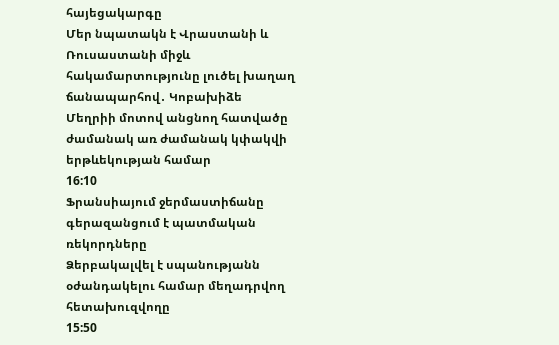հայեցակարգը
Մեր նպատակն է Վրաստանի և Ռուսաստանի միջև հակամարտությունը լուծել խաղաղ ճանապարհով․ Կոբախիձե
Մեղրիի մոտով անցնող հատվածը ժամանակ առ ժամանակ կփակվի երթևեկության համար
16:10
Ֆրանսիայում ջերմաստիճանը գերազանցում է պատմական ռեկորդները
Ձերբակալվել է սպանությանն օժանդակելու համար մեղադրվող հետախուզվողը
15:50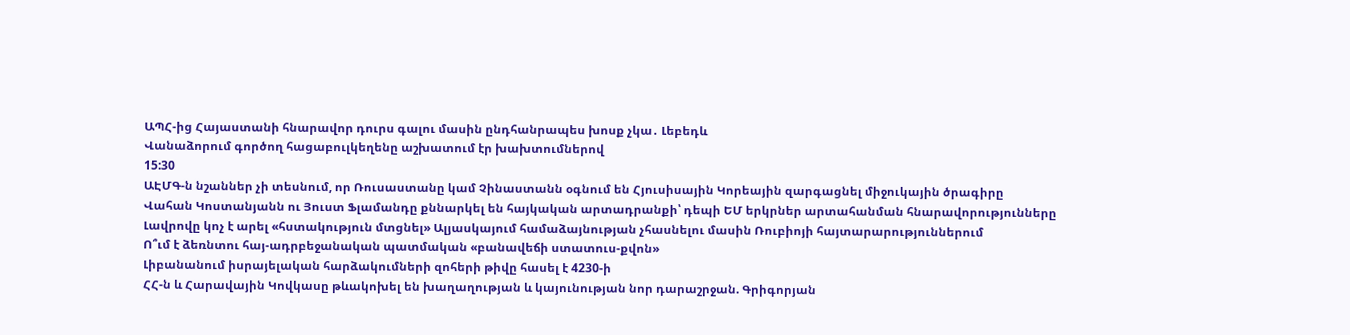ԱՊՀ-ից Հայաստանի հնարավոր դուրս գալու մասին ընդհանրապես խոսք չկա․ Լեբեդև
Վանաձորում գործող հացաբուլկեղենը աշխատում էր խախտումներով
15:30
ԱԷՄԳ-ն նշաններ չի տեսնում, որ Ռուսաստանը կամ Չինաստանն օգնում են Հյուսիսային Կորեային զարգացնել միջուկային ծրագիրը
Վահան Կոստանյանն ու Յուստ Ֆլամանդը քննարկել են հայկական արտադրանքի՝ դեպի ԵՄ երկրներ արտահանման հնարավորությունները
Լավրովը կոչ է արել «հստակություն մտցնել» Ալյասկայում համաձայնության չհասնելու մասին Ռուբիոյի հայտարարություններում
Ո՞ւմ է ձեռնտու հայ-ադրբեջանական պատմական «բանավեճի ստատուս-քվոն»
Լիբանանում իսրայելական հարձակումների զոհերի թիվը հասել է 4230-ի
ՀՀ-ն և Հարավային Կովկասը թևակոխել են խաղաղության և կայունության նոր դարաշրջան. Գրիգորյան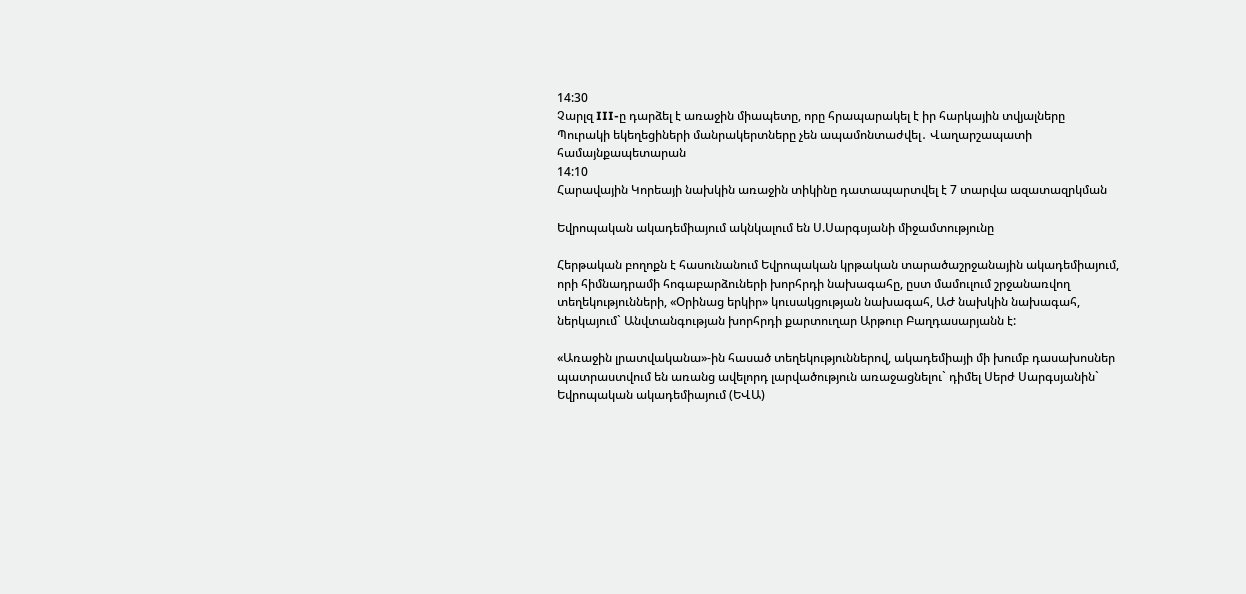14:30
Չարլզ III-ը դարձել է առաջին միապետը, որը հրապարակել է իր հարկային տվյալները
Պուրակի եկեղեցիների մանրակերտները չեն ապամոնտաժվել․ Վաղարշապատի համայնքապետարան
14:10
Հարավային Կորեայի նախկին առաջին տիկինը դատապարտվել է 7 տարվա ազատազրկման

Եվրոպական ակադեմիայում ակնկալում են Ս.Սարգսյանի միջամտությունը

Հերթական բողոքն է հասունանում Եվրոպական կրթական տարածաշրջանային ակադեմիայում, որի հիմնադրամի հոգաբարձուների խորհրդի նախագահը, ըստ մամուլում շրջանառվող տեղեկությունների, «Օրինաց երկիր» կուսակցության նախագահ, ԱԺ նախկին նախագահ, ներկայում` Անվտանգության խորհրդի քարտուղար Արթուր Բաղդասարյանն է:

«Առաջին լրատվականա»-ին հասած տեղեկություններով, ակադեմիայի մի խումբ դասախոսներ պատրաստվում են առանց ավելորդ լարվածություն առաջացնելու` դիմել Սերժ Սարգսյանին` Եվրոպական ակադեմիայում (ԵՎԱ)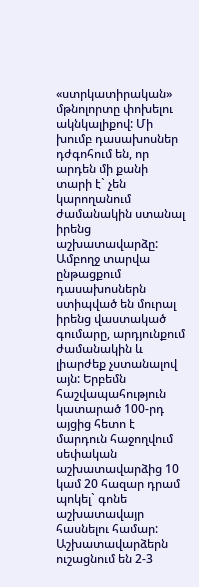«ստրկատիրական» մթնոլորտը փոխելու ակնկալիքով: Մի խումբ դասախոսներ դժգոհում են, որ արդեն մի քանի տարի է` չեն կարողանում ժամանակին ստանալ իրենց աշխատավարձը: Ամբողջ տարվա ընթացքում դասախոսներն ստիպված են մուրալ իրենց վաստակած գումարը, արդյունքում ժամանակին և լիարժեք չստանալով այն: Երբեմն հաշվապահություն կատարած 100-րդ այցից հետո է մարդուն հաջողվում սեփական աշխատավարձից 10 կամ 20 հազար դրամ պոկել` գոնե աշխատավայր հասնելու համար: Աշխատավարձերն ուշացնում են 2-3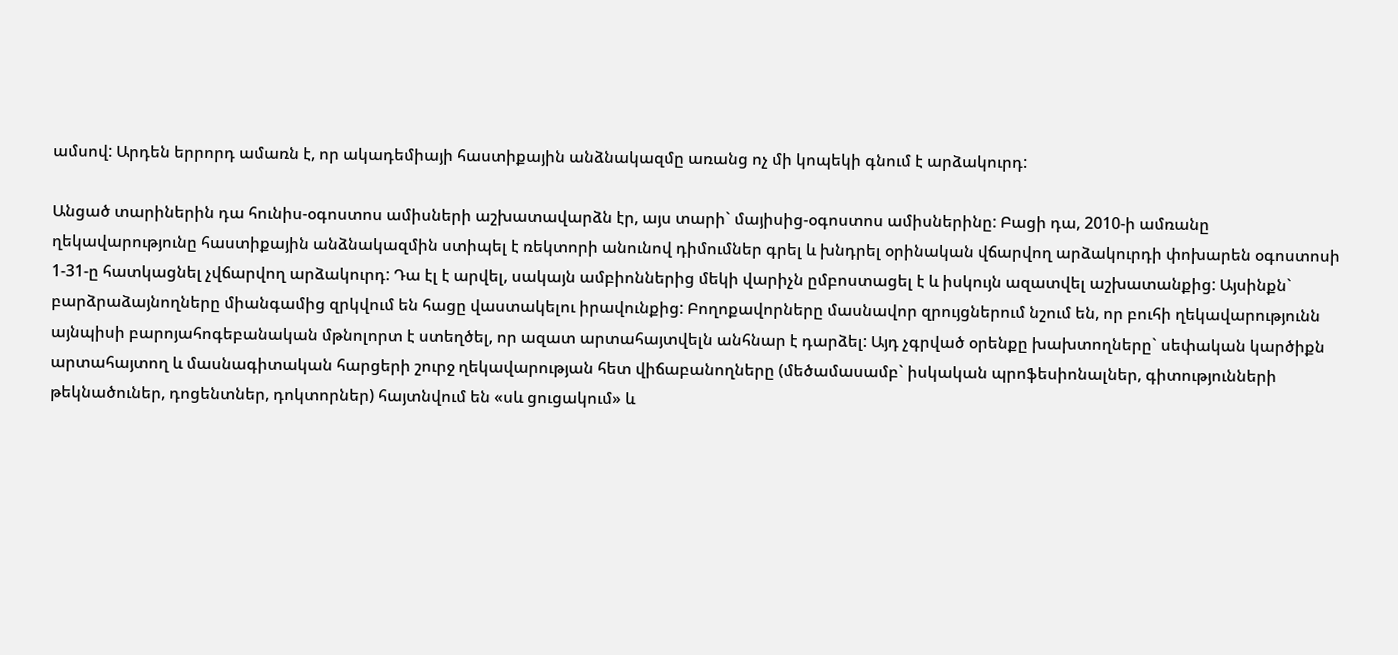ամսով: Արդեն երրորդ ամառն է, որ ակադեմիայի հաստիքային անձնակազմը առանց ոչ մի կոպեկի գնում է արձակուրդ:

Անցած տարիներին դա հունիս-օգոստոս ամիսների աշխատավարձն էր, այս տարի` մայիսից-օգոստոս ամիսներինը: Բացի դա, 2010-ի ամռանը ղեկավարությունը հաստիքային անձնակազմին ստիպել է ռեկտորի անունով դիմումներ գրել և խնդրել օրինական վճարվող արձակուրդի փոխարեն օգոստոսի 1-31-ը հատկացնել չվճարվող արձակուրդ: Դա էլ է արվել, սակայն ամբիոններից մեկի վարիչն ըմբոստացել է և իսկույն ազատվել աշխատանքից: Այսինքն` բարձրաձայնողները միանգամից զրկվում են հացը վաստակելու իրավունքից: Բողոքավորները մասնավոր զրույցներում նշում են, որ բուհի ղեկավարությունն այնպիսի բարոյահոգեբանական մթնոլորտ է ստեղծել, որ ազատ արտահայտվելն անհնար է դարձել: Այդ չգրված օրենքը խախտողները` սեփական կարծիքն արտահայտող և մասնագիտական հարցերի շուրջ ղեկավարության հետ վիճաբանողները (մեծամասամբ` իսկական պրոֆեսիոնալներ, գիտությունների թեկնածուներ, դոցենտներ, դոկտորներ) հայտնվում են «սև ցուցակում» և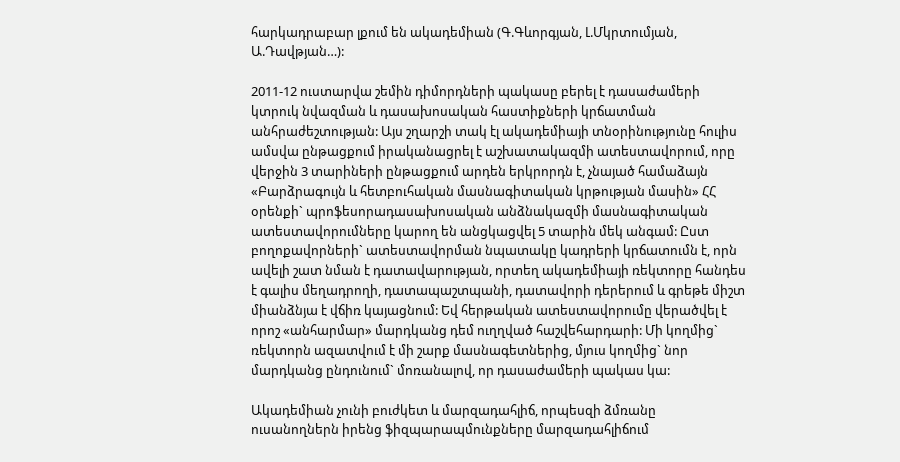հարկադրաբար լքում են ակադեմիան (Գ.Գևորգյան, Լ.Մկրտումյան, Ա.Դավթյան…):

2011-12 ուստարվա շեմին դիմորդների պակասը բերել է դասաժամերի կտրուկ նվազման և դասախոսական հաստիքների կրճատման անհրաժեշտության: Այս շղարշի տակ էլ ակադեմիայի տնօրինությունը հուլիս ամսվա ընթացքում իրականացրել է աշխատակազմի ատեստավորում, որը վերջին 3 տարիների ընթացքում արդեն երկրորդն է, չնայած համաձայն «Բարձրագույն և հետբուհական մասնագիտական կրթության մասին» ՀՀ օրենքի` պրոֆեսորադասախոսական անձնակազմի մասնագիտական ատեստավորումները կարող են անցկացվել 5 տարին մեկ անգամ: Ըստ բողոքավորների` ատեստավորման նպատակը կադրերի կրճատումն է, որն ավելի շատ նման է դատավարության, որտեղ ակադեմիայի ռեկտորը հանդես է գալիս մեղադրողի, դատապաշտպանի, դատավորի դերերում և գրեթե միշտ միանձնյա է վճիռ կայացնում: Եվ հերթական ատեստավորումը վերածվել է որոշ «անհարմար» մարդկանց դեմ ուղղված հաշվեհարդարի: Մի կողմից` ռեկտորն ազատվում է մի շարք մասնագետներից, մյուս կողմից` նոր մարդկանց ընդունում` մոռանալով, որ դասաժամերի պակաս կա:

Ակադեմիան չունի բուժկետ և մարզադահլիճ, որպեսզի ձմռանը ուսանողներն իրենց ֆիզպարապմունքները մարզադահլիճում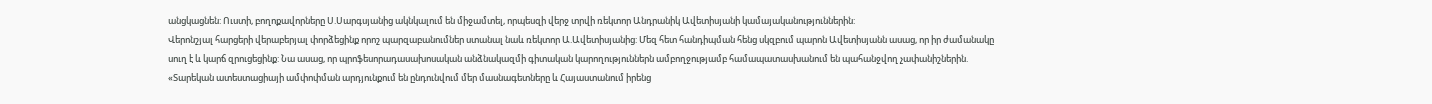անցկացնեն: Ուստի, բողոքավորները Ս.Սարգսյանից ակնկալում են միջամտել, որպեսզի վերջ տրվի ռեկտոր Անդրանիկ Ավետիսյանի կամայականություններին:
Վերոնշյալ հարցերի վերաբերյալ փորձեցինք որոշ պարզաբանումներ ստանալ նաև ռեկտոր Ա.Ավետիսյանից: Մեզ հետ հանդիպման հենց սկզբում պարոն Ավետիսյանն ասաց, որ իր ժամանակը սուղ է և կարճ զրուցեցինք: Նա ասաց, որ պրոֆեսորադասախոսական անձնակազմի գիտական կարողություններն ամբողջությամբ համապատասխանում են պահանջվող չափանիշներին. «Տարեկան ատեստացիայի ամփոփման արդյունքում են ընդունվում մեր մասնագետները և Հայաստանում իրենց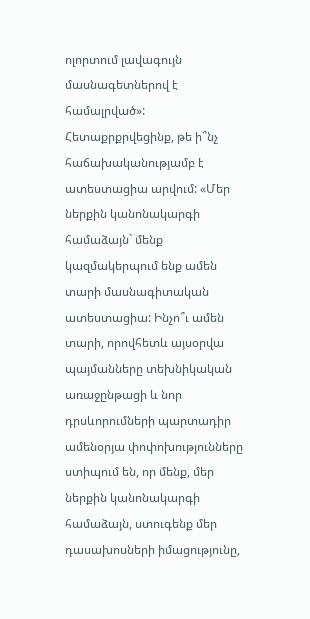ոլորտում լավագույն մասնագետներով է համալրված»: Հետաքրքրվեցինք, թե ի՞նչ հաճախականությամբ է ատեստացիա արվում: «Մեր ներքին կանոնակարգի համաձայն` մենք կազմակերպում ենք ամեն տարի մասնագիտական ատեստացիա: Ինչո՞ւ ամեն տարի, որովհետև այսօրվա պայմանները տեխնիկական առաջընթացի և նոր դրսևորումների պարտադիր ամենօրյա փոփոխությունները ստիպում են, որ մենք, մեր ներքին կանոնակարգի համաձայն, ստուգենք մեր դասախոսների իմացությունը,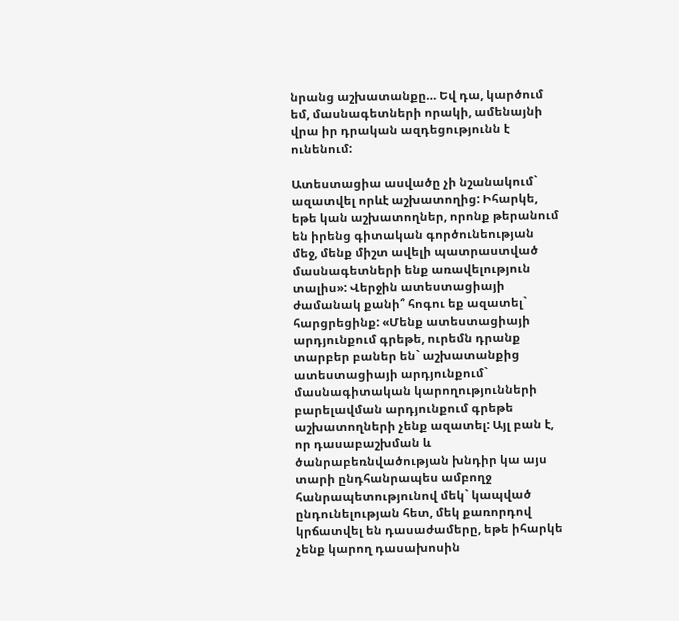նրանց աշխատանքը… Եվ դա, կարծում եմ, մասնագետների որակի, ամենայնի վրա իր դրական ազդեցությունն է ունենում:

Ատեստացիա ասվածը չի նշանակում` ազատվել որևէ աշխատողից: Իհարկե, եթե կան աշխատողներ, որոնք թերանում են իրենց գիտական գործունեության մեջ, մենք միշտ ավելի պատրաստված մասնագետների ենք առավելություն տալիս»: Վերջին ատեստացիայի ժամանակ քանի՞ հոգու եք ազատել` հարցրեցինք: «Մենք ատեստացիայի արդյունքում գրեթե, ուրեմն դրանք տարբեր բաներ են` աշխատանքից ատեստացիայի արդյունքում` մասնագիտական կարողությունների բարելավման արդյունքում գրեթե աշխատողների չենք ազատել: Այլ բան է, որ դասաբաշխման և ծանրաբեռնվածության խնդիր կա այս տարի ընդհանրապես ամբողջ հանրապետությունով մեկ` կապված ընդունելության հետ, մեկ քառորդով կրճատվել են դասաժամերը, եթե իհարկե չենք կարող դասախոսին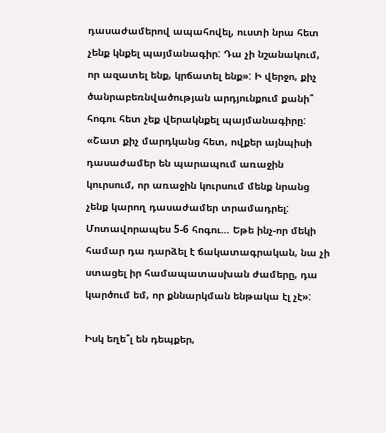դասաժամերով ապահովել, ուստի նրա հետ չենք կնքել պայմանագիր: Դա չի նշանակում, որ ազատել ենք, կրճատել ենք»: Ի վերջո, քիչ ծանրաբեռնվածության արդյունքում քանի՞ հոգու հետ չեք վերակնքել պայմանագիրը: «Շատ քիչ մարդկանց հետ, ովքեր այնպիսի դասաժամեր են պարապում առաջին կուրսում, որ առաջին կուրսում մենք նրանց չենք կարող դասաժամեր տրամադրել: Մոտավորապես 5-6 հոգու… Եթե ինչ-որ մեկի համար դա դարձել է ճակատագրական, նա չի ստացել իր համապատասխան ժամերը, դա կարծում եմ, որ քննարկման ենթակա էլ չէ»:

Իսկ եղե՞լ են դեպքեր,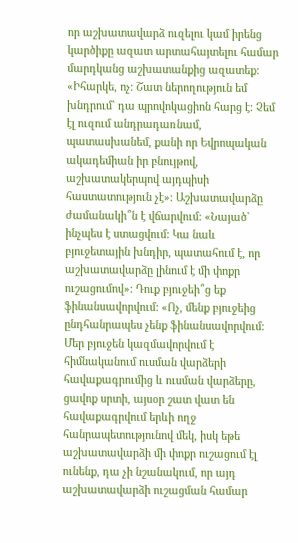որ աշխատավարձ ուզելու կամ իրենց կարծիքը ազատ արտահայտելու համար մարդկանց աշխատանքից ազատեք: «Իհարկե, ոչ: Շատ ներողություն եմ խնդրում` դա պրովոկացիոն հարց է: Չեմ էլ ուզում անդրադառնամ, պատասխանեմ, քանի որ Եվրոպական ակադեմիան իր բնույթով, աշխատակերպով այդպիսի հաստատություն չէ»: Աշխատավարձը ժամանակի՞ն է վճարվում: «Նայած` ինչպես է ստացվում: Կա նաև բյուջետային խնդիր, պատահում է, որ աշխատավարձը լինում է մի փոքր ուշացումով»: Դուք բյուջեի՞ց եք ֆինանսավորվում: «Ոչ, մենք բյուջեից ընդհանրապես չենք ֆինանսավորվում: Մեր բյուջեն կազմավորվում է հիմնականում ուսման վարձերի հավաքագրումից և ուսման վարձերը, ցավոք սրտի, այսօր շատ վատ են հավաքագրվում երևի ողջ հանրապետությունով մեկ, իսկ եթե աշխատավարձի մի փոքր ուշացում էլ ունենք, դա չի նշանակում, որ այդ աշխատավարձի ուշացման համար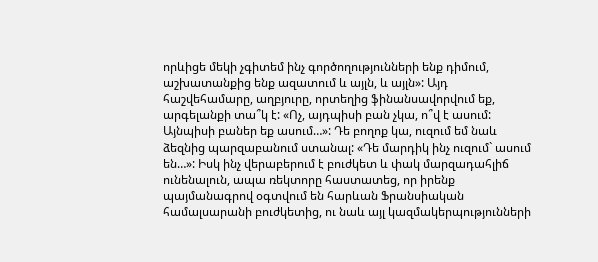որևիցե մեկի չգիտեմ ինչ գործողությունների ենք դիմում, աշխատանքից ենք ազատում և այլն, և այլն»: Այդ հաշվեհամարը, աղբյուրը, որտեղից ֆինանսավորվում եք, արգելանքի տա՞կ է: «Ոչ, այդպիսի բան չկա, ո՞վ է ասում: Այնպիսի բաներ եք ասում…»: Դե բողոք կա, ուզում եմ նաև ձեզնից պարզաբանում ստանալ: «Դե մարդիկ ինչ ուզում` ասում են…»: Իսկ ինչ վերաբերում է բուժկետ և փակ մարզադահլիճ ունենալուն, ապա ռեկտորը հաստատեց, որ իրենք պայմանագրով օգտվում են հարևան Ֆրանսիական համալսարանի բուժկետից, ու նաև այլ կազմակերպությունների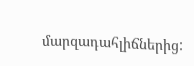մարզադահլիճներից: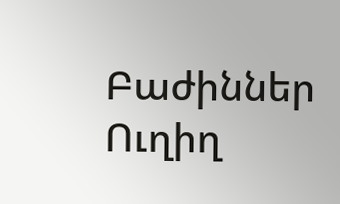Բաժիններ
Ուղիղ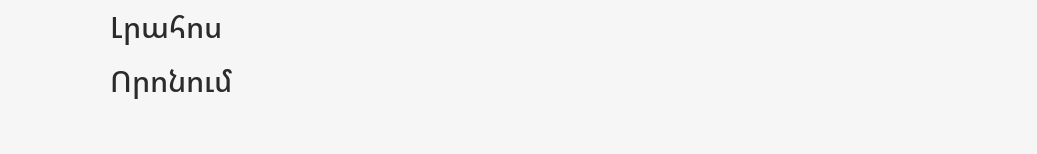Լրահոս
Որոնում